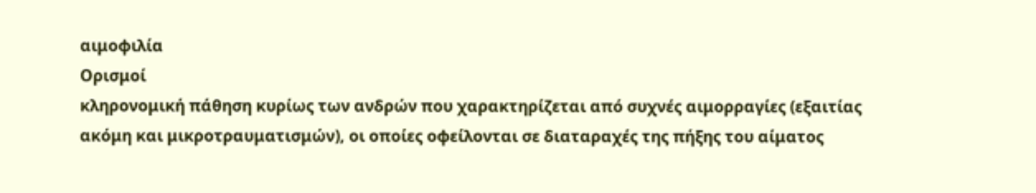αιμοφιλία
Ορισμοί
κληρονομική πάθηση κυρίως των ανδρών που χαρακτηρίζεται από συχνές αιμορραγίες (εξαιτίας ακόμη και μικροτραυματισμών), οι οποίες οφείλονται σε διαταραχές της πήξης του αίματος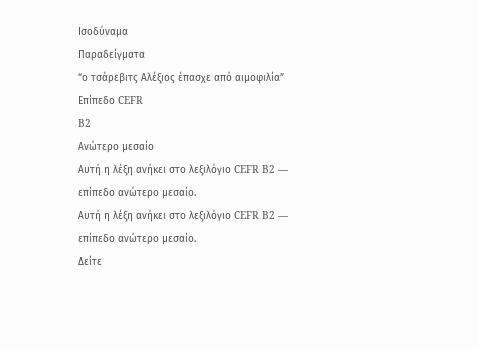Ισοδύναμα
Παραδείγματα
“ο τσάρεβιτς Αλέξιος έπασχε από αιμοφιλία”
Επίπεδο CEFR
B2
Ανώτερο μεσαίο
Αυτή η λέξη ανήκει στο λεξιλόγιο CEFR B2 — επίπεδο ανώτερο μεσαίο.
Αυτή η λέξη ανήκει στο λεξιλόγιο CEFR B2 — επίπεδο ανώτερο μεσαίο.
Δείτε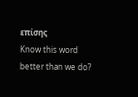επίσης
Know this word better than we do?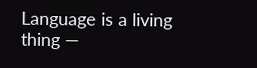Language is a living thing —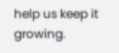help us keep it growing.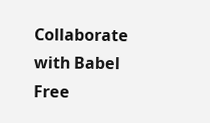Collaborate with Babel Free